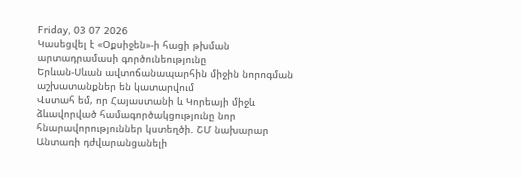Friday, 03 07 2026
Կասեցվել է «Օքսիջեն»-ի հացի թխման արտադրամասի գործունեությունը
Երևան-Սևան ավտոճանապարհին միջին նորոգման աշխատանքներ են կատարվում
Վստահ եմ, որ Հայաստանի և Կորեայի միջև ձևավորված համագործակցությունը նոր հնարավորություններ կստեղծի. ՇՄ նախարար
Անտառի դժվարանցանելի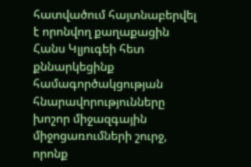հատվածում հայտնաբերվել է որոնվող քաղաքացին
Հանս Կլյուգեի հետ քննարկեցինք համագործակցության հնարավորությունները խոշոր միջազգային միջոցառումների շուրջ, որոնք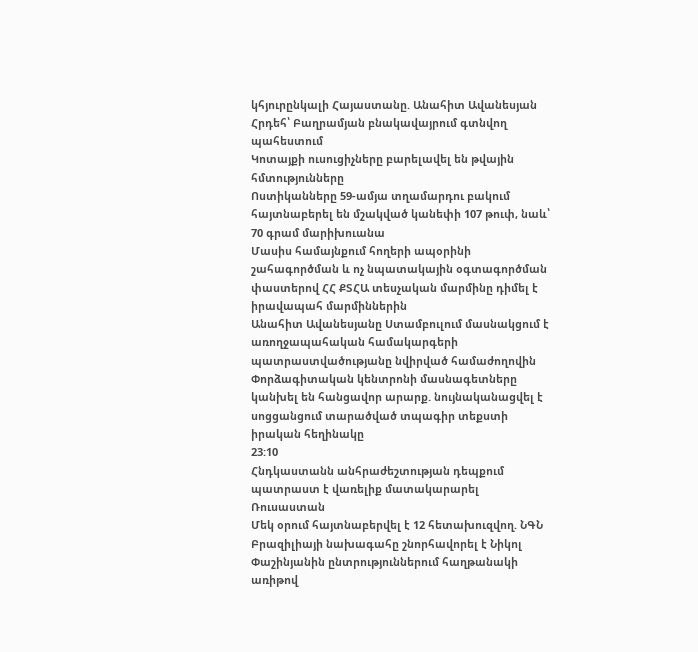կհյուրընկալի Հայաստանը. Անահիտ Ավանեսյան
Հրդեհ՝ Բաղրամյան բնակավայրում գտնվող պահեստում
Կոտայքի ուսուցիչները բարելավել են թվային հմտությունները
Ոստիկանները 59-ամյա տղամարդու բակում հայտնաբերել են մշակված կանեփի 107 թուփ, նաև՝ 70 գրամ մարիխուանա
Մասիս համայնքում հողերի ապօրինի շահագործման և ոչ նպատակային օգտագործման փաստերով ՀՀ ՔՏՀԱ տեսչական մարմինը դիմել է իրավապահ մարմիններին
Անահիտ Ավանեսյանը Ստամբուլում մասնակցում է առողջապահական համակարգերի պատրաստվածությանը նվիրված համաժողովին
Փորձագիտական կենտրոնի մասնագետները կանխել են հանցավոր արարք. նույնականացվել է սոցցանցում տարածված տպագիր տեքստի իրական հեղինակը
23:10
Հնդկաստանն անհրաժեշտության դեպքում պատրաստ է վառելիք մատակարարել Ռուսաստան
Մեկ օրում հայտնաբերվել է 12 հետախուզվող. ՆԳՆ
Բրազիլիայի նախագահը շնորհավորել է Նիկոլ Փաշինյանին ընտրություններում հաղթանակի առիթով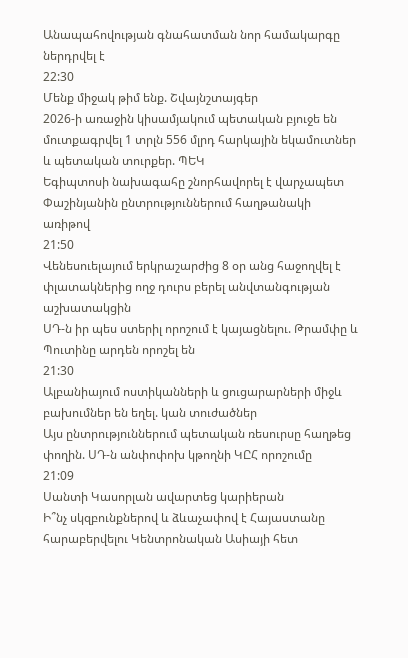Անապահովության գնահատման նոր համակարգը ներդրվել է
22:30
Մենք միջակ թիմ ենք. Շվայնշտայգեր
2026-ի առաջին կիսամյակում պետական բյուջե են մուտքագրվել 1 տրլն 556 մլրդ հարկային եկամուտներ և պետական տուրքեր. ՊԵԿ
Եգիպտոսի նախագահը շնորհավորել է վարչապետ Փաշինյանին ընտրություններում հաղթանակի առիթով
21:50
Վենեսուելայում երկրաշարժից 8 օր անց հաջողվել է փլատակներից ողջ դուրս բերել անվտանգության աշխատակցին
ՍԴ-ն իր պես ստերիլ որոշում է կայացնելու. Թրամփը և Պուտինը արդեն որոշել են
21:30
Ալբանիայում ոստիկանների և ցուցարարների միջև բախումներ են եղել. կան տուժածներ
Այս ընտրություններում պետական ռեսուրսը հաղթեց փողին. ՍԴ-ն անփոփոխ կթողնի ԿԸՀ որոշումը
21:09
Սանտի Կասորլան ավարտեց կարիերան
Ի՞նչ սկզբունքներով և ձևաչափով է Հայաստանը հարաբերվելու Կենտրոնական Ասիայի հետ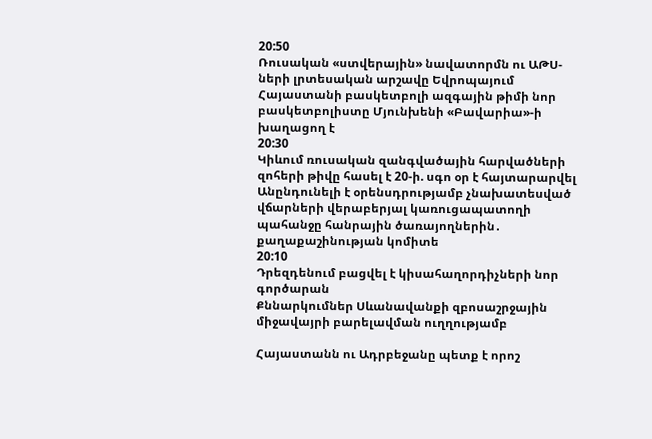20:50
Ռուսական «ստվերային» նավատորմն ու ԱԹՍ-ների լրտեսական արշավը Եվրոպայում
Հայաստանի բասկետբոլի ազգային թիմի նոր բասկետբոլիստը Մյունխենի «Բավարիա»-ի խաղացող է
20:30
Կիևում ռուսական զանգվածային հարվածների զոհերի թիվը հասել է 20-ի. սգո օր է հայտարարվել
Անընդունելի է օրենսդրությամբ չնախատեսված վճարների վերաբերյալ կառուցապատողի պահանջը հանրային ծառայողներին․ քաղաքաշինության կոմիտե
20:10
Դրեզդենում բացվել է կիսահաղորդիչների նոր գործարան
Քննարկումներ Սևանավանքի զբոսաշրջային միջավայրի բարելավման ուղղությամբ

Հայաստանն ու Ադրբեջանը պետք է որոշ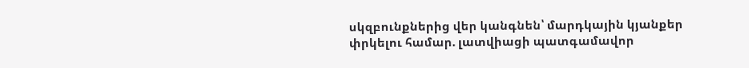սկզբունքներից վեր կանգնեն՝ մարդկային կյանքեր փրկելու համար. լատվիացի պատգամավոր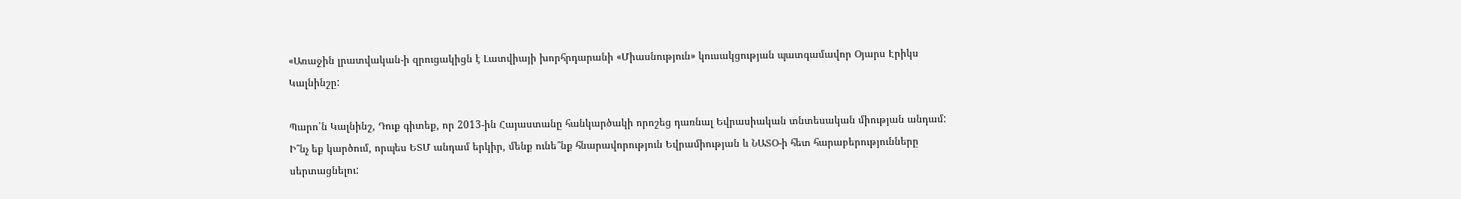«Առաջին լրատվական-ի զրուցակիցն է Լատվիայի խորհրդարանի «Միասնություն» կուսակցության պատգամավոր Օյարս Էրիկս Կալնինշը:

Պարո՛ն Կալնինշ, Դուք գիտեք, որ 2013-ին Հայաստանը հանկարծակի որոշեց դառնալ Եվրասիական տնտեսական միության անդամ: Ի՞նչ եք կարծում, որպես ԵՏՄ անդամ երկիր, մենք ունե՞նք հնարավորություն Եվրամիության և ՆԱՏՕ-ի հետ հարաբերությունները սերտացնելու: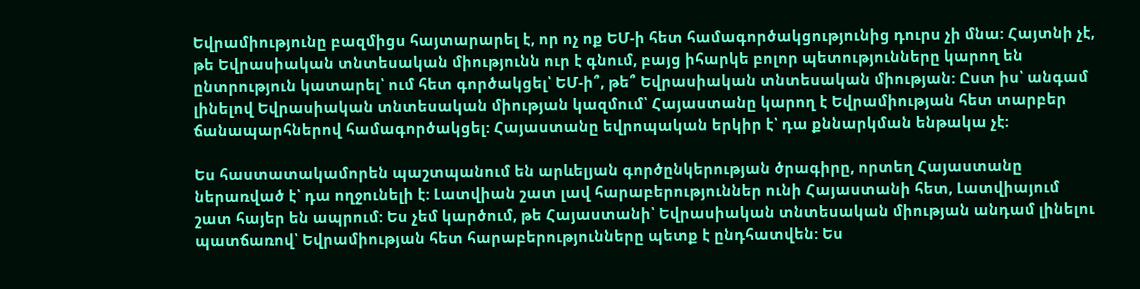Եվրամիությունը բազմիցս հայտարարել է, որ ոչ ոք ԵՄ-ի հետ համագործակցությունից դուրս չի մնա: Հայտնի չէ, թե Եվրասիական տնտեսական միությունն ուր է գնում, բայց իհարկե բոլոր պետությունները կարող են ընտրություն կատարել՝ ում հետ գործակցել՝ ԵՄ-ի՞, թե՞ Եվրասիական տնտեսական միության: Ըստ իս՝ անգամ լինելով Եվրասիական տնտեսական միության կազմում՝ Հայաստանը կարող է Եվրամիության հետ տարբեր ճանապարհներով համագործակցել: Հայաստանը եվրոպական երկիր է՝ դա քննարկման ենթակա չէ:

Ես հաստատակամորեն պաշտպանում են արևելյան գործընկերության ծրագիրը, որտեղ Հայաստանը ներառված է՝ դա ողջունելի է: Լատվիան շատ լավ հարաբերություններ ունի Հայաստանի հետ, Լատվիայում շատ հայեր են ապրում: Ես չեմ կարծում, թե Հայաստանի՝ Եվրասիական տնտեսական միության անդամ լինելու պատճառով՝ Եվրամիության հետ հարաբերությունները պետք է ընդհատվեն: Ես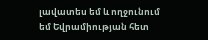լավատես եմ և ողջունում եմ Եվրամիության հետ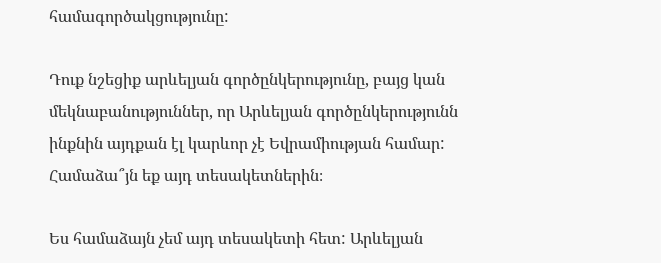համագործակցությունը:

Դուք նշեցիք արևելյան գործընկերությունը, բայց կան մեկնաբանություններ, որ Արևելյան գործընկերությունն ինքնին այդքան էլ կարևոր չէ Եվրամիության համար: Համաձա՞յն եք այդ տեսակետներին։

Ես համաձայն չեմ այդ տեսակետի հետ: Արևելյան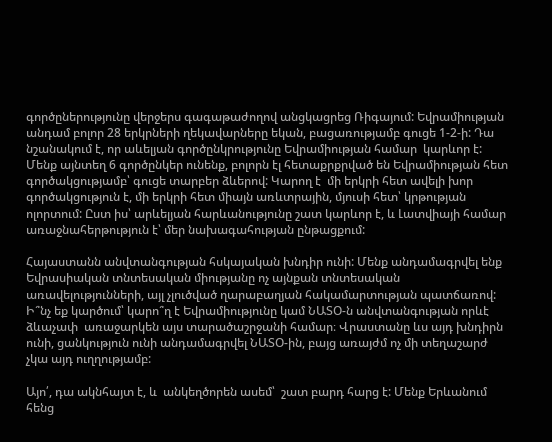գործըներությունը վերջերս գագաթաժողով անցկացրեց Ռիգայում: Եվրամիության անդամ բոլոր 28 երկրների ղեկավարները եկան, բացառությամբ գուցե 1-2-ի: Դա նշանակում է, որ աևելյան գործընկրությունը Եվրամիության համար  կարևոր է: Մենք այնտեղ 6 գործընկեր ունենք, բոլորն էլ հետաքրքրված են Եվրամիության հետ գործակցությամբ՝ գուցե տարբեր ձևերով: Կարող է  մի երկրի հետ ավելի խոր գործակցություն է, մի երկրի հետ միայն առևտրային, մյուսի հետ՝ կրթության ոլորտում: Ըստ իս՝ արևելյան հարևանությունը շատ կարևոր է, և Լատվիայի համար առաջնահերթություն է՝ մեր նախագահության ընթացքում:

Հայաստանն անվտանգության հսկայական խնդիր ունի: Մենք անդամագրվել ենք Եվրասիական տնտեսական միությանը ոչ այնքան տնտեսական առավելությունների, այլ չլուծված ղարաբաղյան հակամարտության պատճառով: Ի՞նչ եք կարծում՝ կարո՞ղ է Եվրամիությունը կամ ՆԱՏՕ-ն անվտանգության որևէ ձևաչափ  առաջարկեն այս տարածաշրջանի համար։ Վրաստանը ևս այդ խնդիրն ունի, ցանկություն ունի անդամագրվել ՆԱՏՕ-ին, բայց առայժմ ոչ մի տեղաշարժ չկա այդ ուղղությամբ:

Այո՛, դա ակնհայտ է, և  անկեղծորեն ասեմ՝  շատ բարդ հարց է: Մենք Երևանում հենց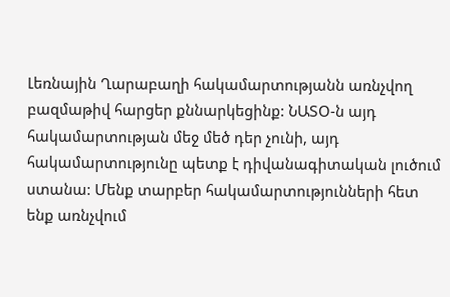Լեռնային Ղարաբաղի հակամարտությանն առնչվող բազմաթիվ հարցեր քննարկեցինք: ՆԱՏՕ-ն այդ հակամարտության մեջ մեծ դեր չունի, այդ հակամարտությունը պետք է դիվանագիտական լուծում ստանա: Մենք տարբեր հակամարտությունների հետ ենք առնչվում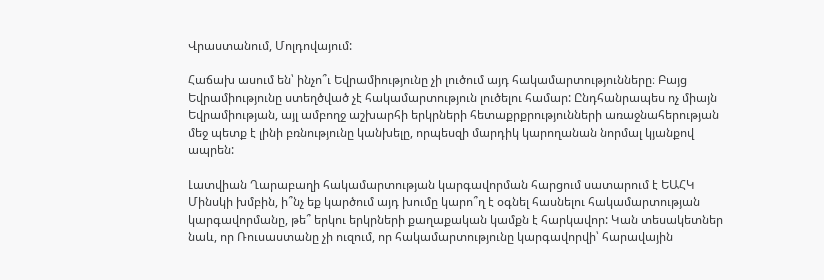Վրաստանում, Մոլդովայում:

Հաճախ ասում են՝ ինչո՞ւ Եվրամիությունը չի լուծում այդ հակամարտությունները։ Բայց Եվրամիությունը ստեղծված չէ հակամարտություն լուծելու համար: Ընդհանրապես ոչ միայն Եվրամիության, այլ ամբողջ աշխարհի երկրների հետաքրքրությունների առաջնահերության մեջ պետք է լինի բռնությունը կանխելը, որպեսզի մարդիկ կարողանան նորմալ կյանքով ապրեն:

Լատվիան Ղարաբաղի հակամարտության կարգավորման հարցում սատարում է ԵԱՀԿ Մինսկի խմբին, ի՞նչ եք կարծում այդ խումը կարո՞ղ է օգնել հասնելու հակամարտության կարգավորմանը, թե՞ երկու երկրների քաղաքական կամքն է հարկավոր: Կան տեսակետներ նաև, որ Ռուսաստանը չի ուզում, որ հակամարտությունը կարգավորվի՝ հարավային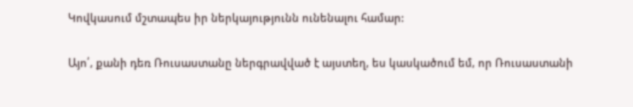Կովկասում մշտապես իր ներկայությունն ունենալու համար:

Այո՛, քանի դեռ Ռուսաստանը ներգրավված է այստեղ, ես կասկածում եմ, որ Ռուսաստանի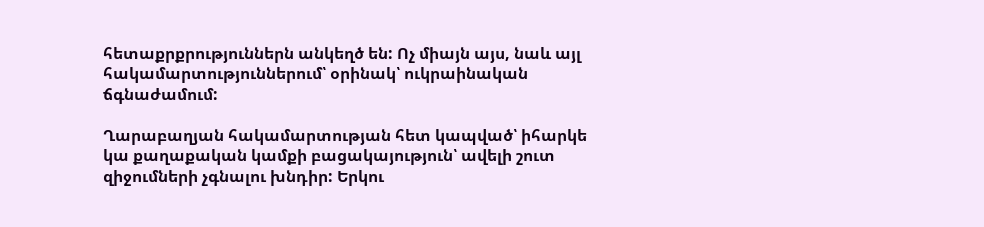հետաքրքրություններն անկեղծ են: Ոչ միայն այս, նաև այլ հակամարտություններում՝ օրինակ՝ ուկրաինական ճգնաժամում:

Ղարաբաղյան հակամարտության հետ կապված՝ իհարկե կա քաղաքական կամքի բացակայություն՝ ավելի շուտ զիջումների չգնալու խնդիր: Երկու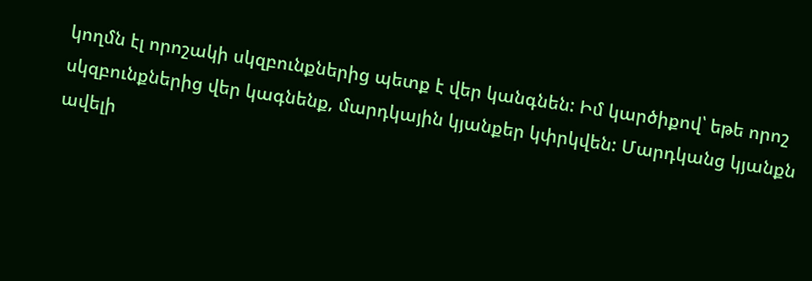կողմն էլ որոշակի սկզբունքներից պետք է վեր կանգնեն: Իմ կարծիքով՝ եթե որոշ սկզբունքներից վեր կագնենք, մարդկային կյանքեր կփրկվեն: Մարդկանց կյանքն ավելի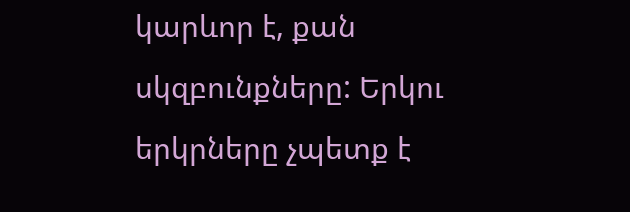կարևոր է, քան սկզբունքները: Երկու երկրները չպետք է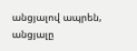անցյալով ապրեն, անցյալը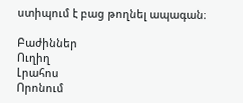ստիպում է բաց թողնել ապագան։

Բաժիններ
Ուղիղ
Լրահոս
Որոնում